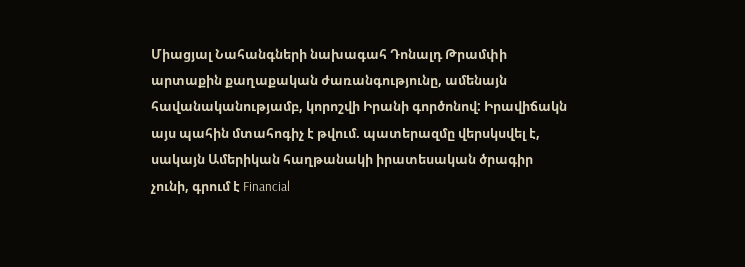Միացյալ Նահանգների նախագահ Դոնալդ Թրամփի արտաքին քաղաքական ժառանգությունը, ամենայն հավանականությամբ, կորոշվի Իրանի գործոնով: Իրավիճակն այս պահին մտահոգիչ է թվում. պատերազմը վերսկսվել է, սակայն Ամերիկան հաղթանակի իրատեսական ծրագիր չունի, գրում է Financial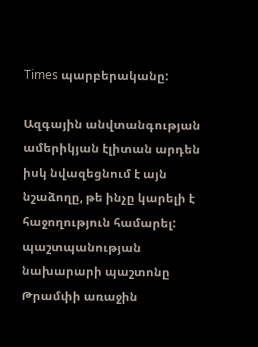Times պարբերականը:

Ազգային անվտանգության ամերիկյան էլիտան արդեն իսկ նվազեցնում է այն նշաձողը, թե ինչը կարելի է հաջողություն համարել: պաշտպանության նախարարի պաշտոնը Թրամփի առաջին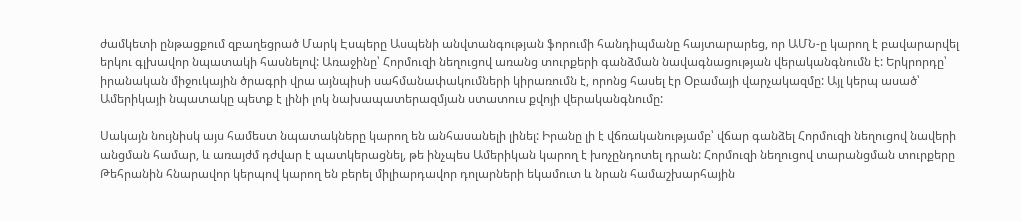ժամկետի ընթացքում զբաղեցրած Մարկ Էսպերը Ասպենի անվտանգության ֆորումի հանդիպմանը հայտարարեց, որ ԱՄՆ-ը կարող է բավարարվել երկու գլխավոր նպատակի հասնելով: Առաջինը՝ Հորմուզի նեղուցով առանց տուրքերի գանձման նավագնացության վերականգնումն է: Երկրորդը՝ իրանական միջուկային ծրագրի վրա այնպիսի սահմանափակումների կիրառումն է, որոնց հասել էր Օբամայի վարչակազմը: Այլ կերպ ասած՝ Ամերիկայի նպատակը պետք է լինի լոկ նախապատերազմյան ստատուս քվոյի վերականգնումը:

Սակայն նույնիսկ այս համեստ նպատակները կարող են անհասանելի լինել: Իրանը լի է վճռականությամբ՝ վճար գանձել Հորմուզի նեղուցով նավերի անցման համար, և առայժմ դժվար է պատկերացնել, թե ինչպես Ամերիկան կարող է խոչընդոտել դրան: Հորմուզի նեղուցով տարանցման տուրքերը Թեհրանին հնարավոր կերպով կարող են բերել միլիարդավոր դոլարների եկամուտ և նրան համաշխարհային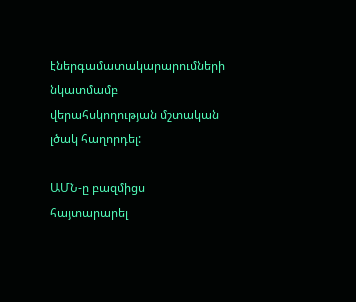էներգամատակարարումների նկատմամբ վերահսկողության մշտական լծակ հաղորդել:

ԱՄՆ-ը բազմիցս հայտարարել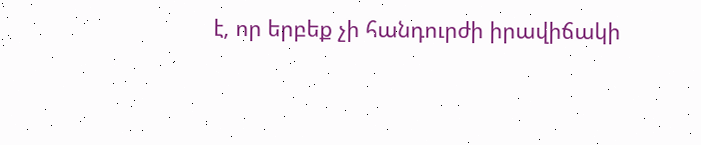է, որ երբեք չի հանդուրժի իրավիճակի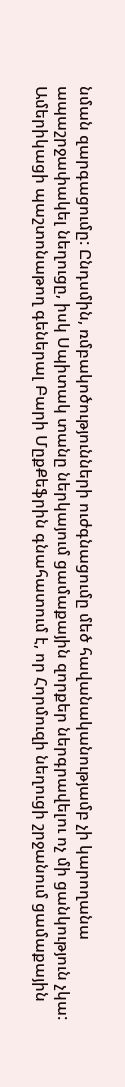նման զարգացումը: Ընդսմին, ռմբակոծությունների ուժգնացումը մեծ հավանականությամբ չի կարողանա ապաշրջափակել նեղուցը, իսկ Սպիտակ տանը ներկայում ցամաքային զորքեր ներգրավելու ոչ մի ցանկություն չկա: Ամերիկացի պաշտոնաթող գեներալ Բարի ՄըքՔեֆրին գնահատում է, որ Հորմուզի նեղուցի շրջանում ցամաքային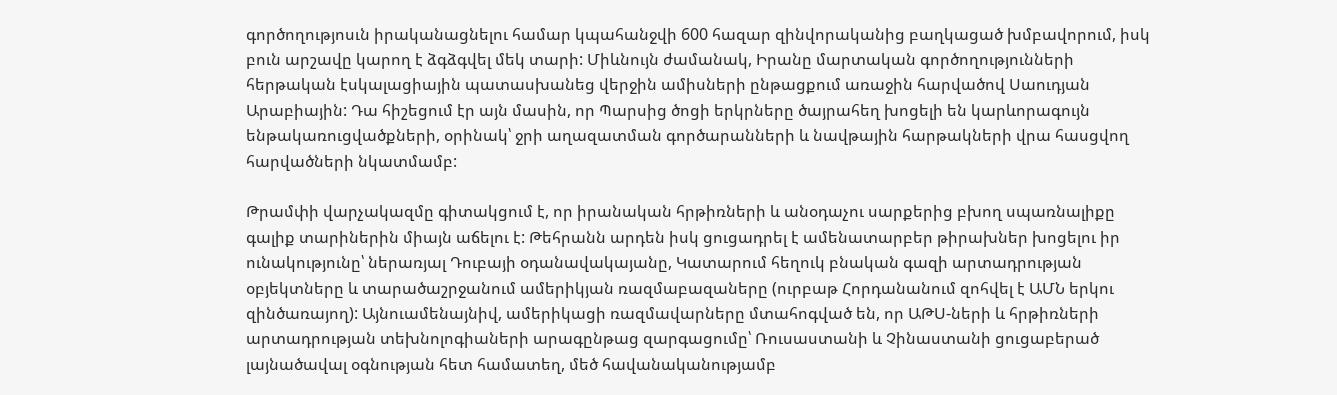գործողությոսւն իրականացնելու համար կպահանջվի 600 հազար զինվորականից բաղկացած խմբավորում, իսկ բուն արշավը կարող է ձգձգվել մեկ տարի: Միևնույն ժամանակ, Իրանը մարտական գործողությունների հերթական էսկալացիային պատասխանեց վերջին ամիսների ընթացքում առաջին հարվածով Սաուդյան Արաբիային: Դա հիշեցում էր այն մասին, որ Պարսից ծոցի երկրները ծայրահեղ խոցելի են կարևորագույն ենթակառուցվածքների, օրինակ՝ ջրի աղազատման գործարանների և նավթային հարթակների վրա հասցվող հարվածների նկատմամբ:

Թրամփի վարչակազմը գիտակցում է, որ իրանական հրթիռների և անօդաչու սարքերից բխող սպառնալիքը գալիք տարիներին միայն աճելու է: Թեհրանն արդեն իսկ ցուցադրել է ամենատարբեր թիրախներ խոցելու իր ունակությունը՝ ներառյալ Դուբայի օդանավակայանը, Կատարում հեղուկ բնական գազի արտադրության օբյեկտները և տարածաշրջանում ամերիկյան ռազմաբազաները (ուրբաթ Հորդանանում զոհվել է ԱՄՆ երկու զինծառայող): Այնուամենայնիվ, ամերիկացի ռազմավարները մտահոգված են, որ ԱԹՍ-ների և հրթիռների արտադրության տեխնոլոգիաների արագընթաց զարգացումը՝ Ռուսաստանի և Չինաստանի ցուցաբերած լայնածավալ օգնության հետ համատեղ, մեծ հավանականությամբ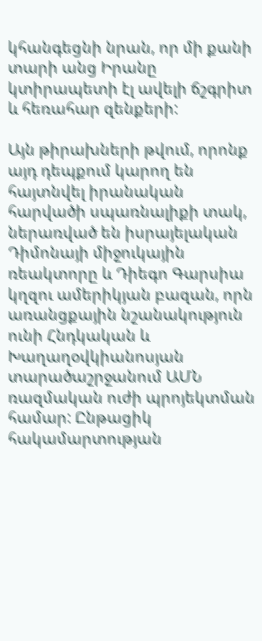կհանգեցնի նրան, որ մի քանի տարի անց Իրանը կտիրապետի էլ ավելի ճշգրիտ և հեռահար զենքերի:

Այն թիրախների թվում, որոնք այդ դեպքում կարող են հայտնվել իրանական հարվածի սպառնալիքի տակ, ներառված են իսրայելական Դիմոնայի միջուկային ռեակտորը և Դիեգո Գարսիա կղզու ամերիկյան բազան, որն առանցքային նշանակություն ունի Հնդկական և Խաղաղօվկիանոսյան տարածաշրջանում ԱՄՆ ռազմական ուժի պրոյեկտման համար: Ընթացիկ հակամարտության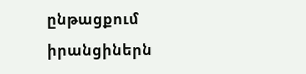ընթացքում իրանցիներն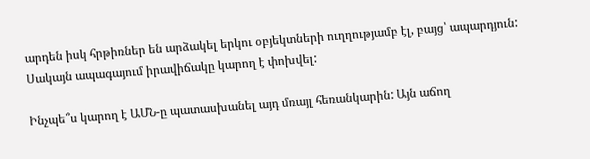արդեն իսկ հրթիռներ են արձակել երկու օբյեկտների ուղղությամբ էլ, բայց՝ ապարդյուն: Սակայն ապագայում իրավիճակը կարող է փոխվել:

Ինչպե՞ս կարող է ԱՄՆ-ը պատասխանել այդ մռայլ հեռանկարին: Այն աճող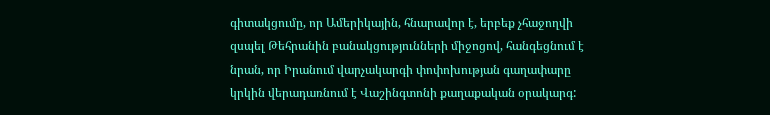գիտակցումը, որ Ամերիկային, հնարավոր է, երբեք չհաջողվի զսպել Թեհրանին բանակցությունների միջոցով, հանգեցնում է նրան, որ Իրանում վարչակարգի փոփոխության գաղափարը կրկին վերադառնում է Վաշինգտոնի քաղաքական օրակարգ: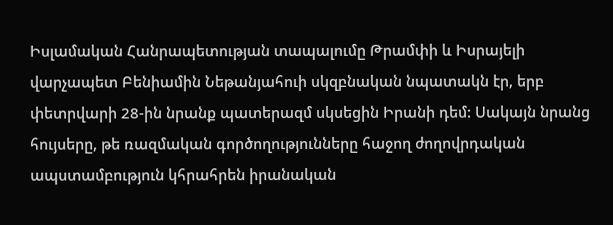Իսլամական Հանրապետության տապալումը Թրամփի և Իսրայելի վարչապետ Բենիամին Նեթանյահուի սկզբնական նպատակն էր, երբ փետրվարի 28-ին նրանք պատերազմ սկսեցին Իրանի դեմ: Սակայն նրանց հույսերը, թե ռազմական գործողությունները հաջող ժողովրդական ապստամբություն կհրահրեն իրանական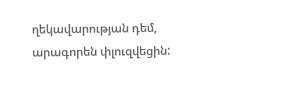ղեկավարության դեմ, արագորեն փլուզվեցին: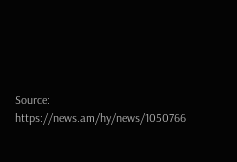Source: https://news.am/hy/news/1050766